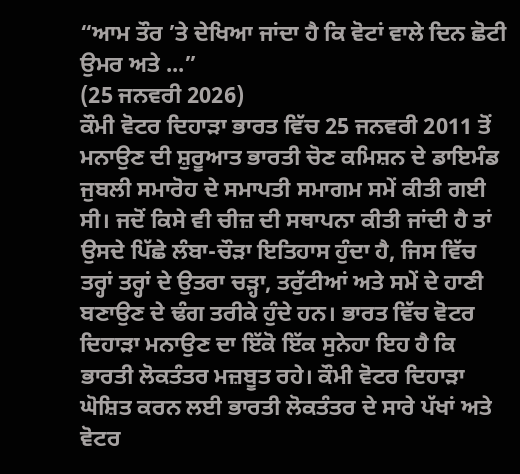“ਆਮ ਤੌਰ ’ਤੇ ਦੇਖਿਆ ਜਾਂਦਾ ਹੈ ਕਿ ਵੋਟਾਂ ਵਾਲੇ ਦਿਨ ਛੋਟੀ ਉਮਰ ਅਤੇ ...”
(25 ਜਨਵਰੀ 2026)
ਕੌਮੀ ਵੋਟਰ ਦਿਹਾੜਾ ਭਾਰਤ ਵਿੱਚ 25 ਜਨਵਰੀ 2011 ਤੋਂ ਮਨਾਉਣ ਦੀ ਸ਼ੁਰੂਆਤ ਭਾਰਤੀ ਚੋਣ ਕਮਿਸ਼ਨ ਦੇ ਡਾਇਮੰਡ ਜੁਬਲੀ ਸਮਾਰੋਹ ਦੇ ਸਮਾਪਤੀ ਸਮਾਗਮ ਸਮੇਂ ਕੀਤੀ ਗਈ ਸੀ। ਜਦੋਂ ਕਿਸੇ ਵੀ ਚੀਜ਼ ਦੀ ਸਥਾਪਨਾ ਕੀਤੀ ਜਾਂਦੀ ਹੈ ਤਾਂ ਉਸਦੇ ਪਿੱਛੇ ਲੰਬਾ-ਚੌੜਾ ਇਤਿਹਾਸ ਹੁੰਦਾ ਹੈ, ਜਿਸ ਵਿੱਚ ਤਰ੍ਹਾਂ ਤਰ੍ਹਾਂ ਦੇ ਉਤਰਾ ਚੜ੍ਹਾ, ਤਰੁੱਟੀਆਂ ਅਤੇ ਸਮੇਂ ਦੇ ਹਾਣੀ ਬਣਾਉਣ ਦੇ ਢੰਗ ਤਰੀਕੇ ਹੁੰਦੇ ਹਨ। ਭਾਰਤ ਵਿੱਚ ਵੋਟਰ ਦਿਹਾੜਾ ਮਨਾਉਣ ਦਾ ਇੱਕੋ ਇੱਕ ਸੁਨੇਹਾ ਇਹ ਹੈ ਕਿ ਭਾਰਤੀ ਲੋਕਤੰਤਰ ਮਜ਼ਬੂਤ ਰਹੇ। ਕੌਮੀ ਵੋਟਰ ਦਿਹਾੜਾ ਘੋਸ਼ਿਤ ਕਰਨ ਲਈ ਭਾਰਤੀ ਲੋਕਤੰਤਰ ਦੇ ਸਾਰੇ ਪੱਖਾਂ ਅਤੇ ਵੋਟਰ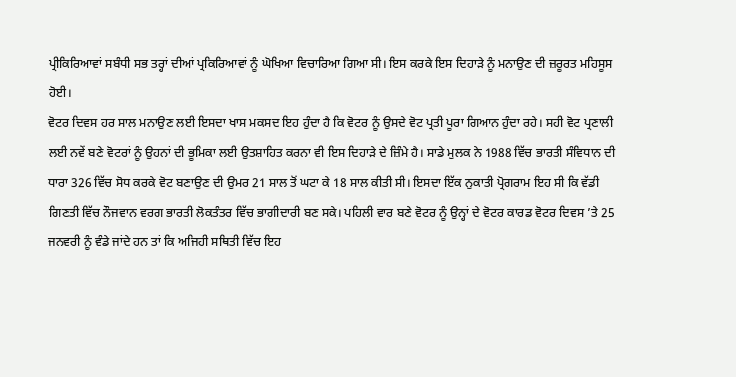ਪ੍ਰੀਕਿਰਿਆਵਾਂ ਸਬੰਧੀ ਸਭ ਤਰ੍ਹਾਂ ਦੀਆਂ ਪ੍ਰਕਿਰਿਆਵਾਂ ਨੂੰ ਘੋਖਿਆ ਵਿਚਾਰਿਆ ਗਿਆ ਸੀ। ਇਸ ਕਰਕੇ ਇਸ ਦਿਹਾੜੇ ਨੂੰ ਮਨਾਉਣ ਦੀ ਜ਼ਰੂਰਤ ਮਹਿਸੂਸ ਹੋਈ।
ਵੋਟਰ ਦਿਵਸ ਹਰ ਸਾਲ ਮਨਾਉਣ ਲਈ ਇਸਦਾ ਖਾਸ ਮਕਸਦ ਇਹ ਹੁੰਦਾ ਹੈ ਕਿ ਵੋਟਰ ਨੂੰ ਉਸਦੇ ਵੋਟ ਪ੍ਰਤੀ ਪੂਰਾ ਗਿਆਨ ਹੁੰਦਾ ਰਹੇ। ਸਹੀ ਵੋਟ ਪ੍ਰਣਾਲੀ ਲਈ ਨਵੇਂ ਬਣੇ ਵੋਟਰਾਂ ਨੂੰ ਉਹਨਾਂ ਦੀ ਭੂਮਿਕਾ ਲਈ ਉਤਸ਼ਾਹਿਤ ਕਰਨਾ ਵੀ ਇਸ ਦਿਹਾੜੇ ਦੇ ਜ਼ਿੰਮੇ ਹੈ। ਸਾਡੇ ਮੁਲਕ ਨੇ 1988 ਵਿੱਚ ਭਾਰਤੀ ਸੰਵਿਧਾਨ ਦੀ ਧਾਰਾ 326 ਵਿੱਚ ਸੋਧ ਕਰਕੇ ਵੋਟ ਬਣਾਉਣ ਦੀ ਉਮਰ 21 ਸਾਲ ਤੋਂ ਘਟਾ ਕੇ 18 ਸਾਲ ਕੀਤੀ ਸੀ। ਇਸਦਾ ਇੱਕ ਨੁਕਾਤੀ ਪ੍ਰੋਗਰਾਮ ਇਹ ਸੀ ਕਿ ਵੱਡੀ ਗਿਣਤੀ ਵਿੱਚ ਨੌਜਵਾਨ ਵਰਗ ਭਾਰਤੀ ਲੋਕਤੰਤਰ ਵਿੱਚ ਭਾਗੀਦਾਰੀ ਬਣ ਸਕੇ। ਪਹਿਲੀ ਵਾਰ ਬਣੇ ਵੋਟਰ ਨੂੰ ਉਨ੍ਹਾਂ ਦੇ ਵੋਟਰ ਕਾਰਡ ਵੋਟਰ ਦਿਵਸ ’ਤੇ 25 ਜਨਵਰੀ ਨੂੰ ਵੰਡੇ ਜਾਂਦੇ ਹਨ ਤਾਂ ਕਿ ਅਜਿਹੀ ਸਥਿਤੀ ਵਿੱਚ ਇਹ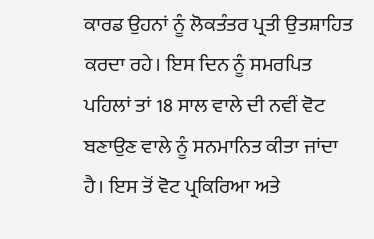ਕਾਰਡ ਉਹਨਾਂ ਨੂੰ ਲੋਕਤੰਤਰ ਪ੍ਰਤੀ ਉਤਸ਼ਾਹਿਤ ਕਰਦਾ ਰਹੇ। ਇਸ ਦਿਨ ਨੂੰ ਸਮਰਪਿਤ ਪਹਿਲਾਂ ਤਾਂ 18 ਸਾਲ ਵਾਲੇ ਦੀ ਨਵੀਂ ਵੋਟ ਬਣਾਉਣ ਵਾਲੇ ਨੂੰ ਸਨਮਾਨਿਤ ਕੀਤਾ ਜਾਂਦਾ ਹੈ। ਇਸ ਤੋਂ ਵੋਟ ਪ੍ਰਕਿਰਿਆ ਅਤੇ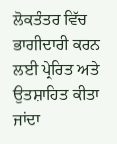ਲੋਕਤੰਤਰ ਵਿੱਚ ਭਾਗੀਦਾਰੀ ਕਰਨ ਲਈ ਪ੍ਰੇਰਿਤ ਅਤੇ ਉਤਸ਼ਾਹਿਤ ਕੀਤਾ ਜਾਂਦਾ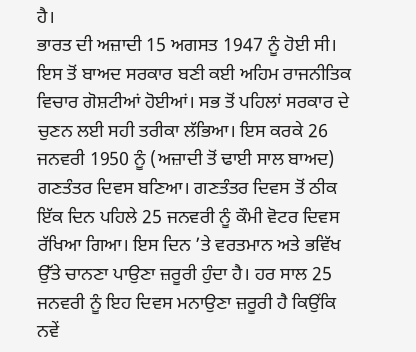ਹੈ।
ਭਾਰਤ ਦੀ ਅਜ਼ਾਦੀ 15 ਅਗਸਤ 1947 ਨੂੰ ਹੋਈ ਸੀ। ਇਸ ਤੋਂ ਬਾਅਦ ਸਰਕਾਰ ਬਣੀ ਕਈ ਅਹਿਮ ਰਾਜਨੀਤਿਕ ਵਿਚਾਰ ਗੋਸ਼ਟੀਆਂ ਹੋਈਆਂ। ਸਭ ਤੋਂ ਪਹਿਲਾਂ ਸਰਕਾਰ ਦੇ ਚੁਣਨ ਲਈ ਸਹੀ ਤਰੀਕਾ ਲੱਭਿਆ। ਇਸ ਕਰਕੇ 26 ਜਨਵਰੀ 1950 ਨੂੰ (ਅਜ਼ਾਦੀ ਤੋਂ ਢਾਈ ਸਾਲ ਬਾਅਦ) ਗਣਤੰਤਰ ਦਿਵਸ ਬਣਿਆ। ਗਣਤੰਤਰ ਦਿਵਸ ਤੋਂ ਠੀਕ ਇੱਕ ਦਿਨ ਪਹਿਲੇ 25 ਜਨਵਰੀ ਨੂੰ ਕੌਮੀ ਵੋਟਰ ਦਿਵਸ ਰੱਖਿਆ ਗਿਆ। ਇਸ ਦਿਨ ’ਤੇ ਵਰਤਮਾਨ ਅਤੇ ਭਵਿੱਖ ਉੱਤੇ ਚਾਨਣਾ ਪਾਉਣਾ ਜ਼ਰੂਰੀ ਹੁੰਦਾ ਹੈ। ਹਰ ਸਾਲ 25 ਜਨਵਰੀ ਨੂੰ ਇਹ ਦਿਵਸ ਮਨਾਉਣਾ ਜ਼ਰੂਰੀ ਹੈ ਕਿਉਂਕਿ ਨਵੇਂ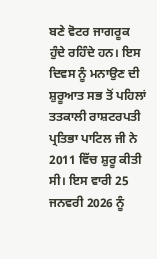ਬਣੇ ਵੋਟਰ ਜਾਗਰੂਕ ਹੁੰਦੇ ਰਹਿੰਦੇ ਹਨ। ਇਸ ਦਿਵਸ ਨੂੰ ਮਨਾਉਣ ਦੀ ਸ਼ੁਰੂਆਤ ਸਭ ਤੋਂ ਪਹਿਲਾਂ ਤਤਕਾਲੀ ਰਾਸ਼ਟਰਪਤੀ ਪ੍ਰਤਿਭਾ ਪਾਟਿਲ ਜੀ ਨੇ 2011 ਵਿੱਚ ਸ਼ੁਰੂ ਕੀਤੀ ਸੀ। ਇਸ ਵਾਰੀ 25 ਜਨਵਰੀ 2026 ਨੂੰ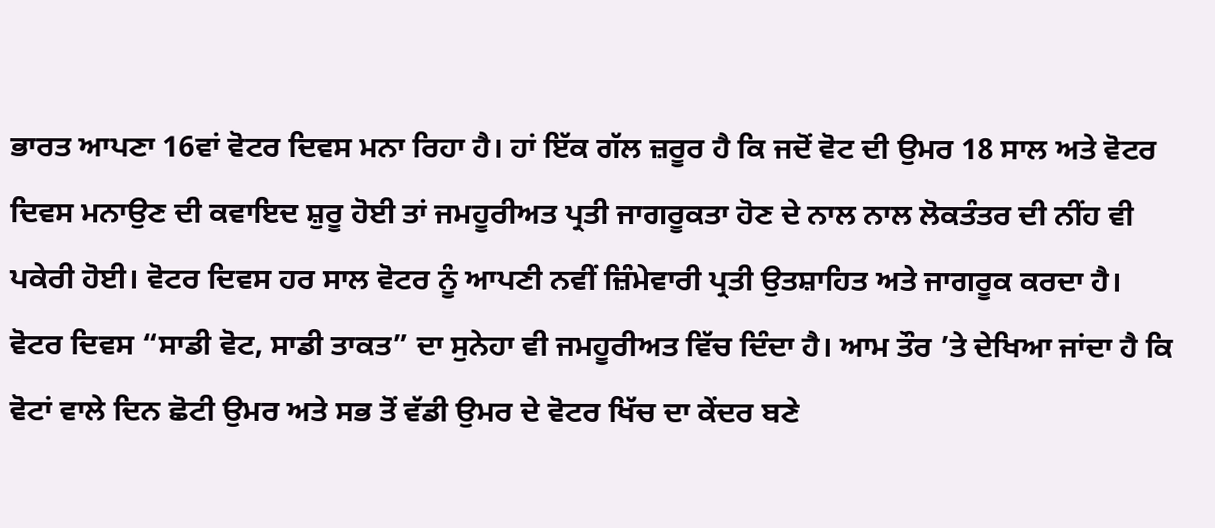ਭਾਰਤ ਆਪਣਾ 16ਵਾਂ ਵੋਟਰ ਦਿਵਸ ਮਨਾ ਰਿਹਾ ਹੈ। ਹਾਂ ਇੱਕ ਗੱਲ ਜ਼ਰੂਰ ਹੈ ਕਿ ਜਦੋਂ ਵੋਟ ਦੀ ਉਮਰ 18 ਸਾਲ ਅਤੇ ਵੋਟਰ ਦਿਵਸ ਮਨਾਉਣ ਦੀ ਕਵਾਇਦ ਸ਼ੁਰੂ ਹੋਈ ਤਾਂ ਜਮਹੂਰੀਅਤ ਪ੍ਰਤੀ ਜਾਗਰੂਕਤਾ ਹੋਣ ਦੇ ਨਾਲ ਨਾਲ ਲੋਕਤੰਤਰ ਦੀ ਨੀਂਹ ਵੀ ਪਕੇਰੀ ਹੋਈ। ਵੋਟਰ ਦਿਵਸ ਹਰ ਸਾਲ ਵੋਟਰ ਨੂੰ ਆਪਣੀ ਨਵੀਂ ਜ਼ਿੰਮੇਵਾਰੀ ਪ੍ਰਤੀ ਉਤਸ਼ਾਹਿਤ ਅਤੇ ਜਾਗਰੂਕ ਕਰਦਾ ਹੈ।
ਵੋਟਰ ਦਿਵਸ “ਸਾਡੀ ਵੋਟ, ਸਾਡੀ ਤਾਕਤ” ਦਾ ਸੁਨੇਹਾ ਵੀ ਜਮਹੂਰੀਅਤ ਵਿੱਚ ਦਿੰਦਾ ਹੈ। ਆਮ ਤੌਰ ’ਤੇ ਦੇਖਿਆ ਜਾਂਦਾ ਹੈ ਕਿ ਵੋਟਾਂ ਵਾਲੇ ਦਿਨ ਛੋਟੀ ਉਮਰ ਅਤੇ ਸਭ ਤੋਂ ਵੱਡੀ ਉਮਰ ਦੇ ਵੋਟਰ ਖਿੱਚ ਦਾ ਕੇਂਦਰ ਬਣੇ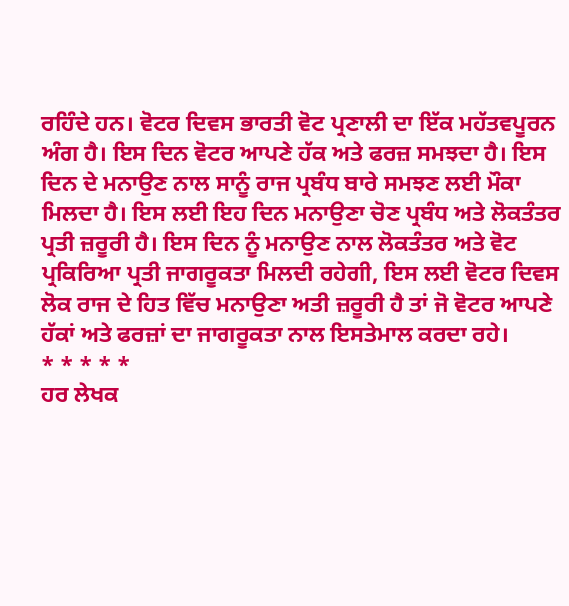ਰਹਿੰਦੇ ਹਨ। ਵੋਟਰ ਦਿਵਸ ਭਾਰਤੀ ਵੋਟ ਪ੍ਰਣਾਲੀ ਦਾ ਇੱਕ ਮਹੱਤਵਪੂਰਨ ਅੰਗ ਹੈ। ਇਸ ਦਿਨ ਵੋਟਰ ਆਪਣੇ ਹੱਕ ਅਤੇ ਫਰਜ਼ ਸਮਝਦਾ ਹੈ। ਇਸ ਦਿਨ ਦੇ ਮਨਾਉਣ ਨਾਲ ਸਾਨੂੰ ਰਾਜ ਪ੍ਰਬੰਧ ਬਾਰੇ ਸਮਝਣ ਲਈ ਮੌਕਾ ਮਿਲਦਾ ਹੈ। ਇਸ ਲਈ ਇਹ ਦਿਨ ਮਨਾਉਣਾ ਚੋਣ ਪ੍ਰਬੰਧ ਅਤੇ ਲੋਕਤੰਤਰ ਪ੍ਰਤੀ ਜ਼ਰੂਰੀ ਹੈ। ਇਸ ਦਿਨ ਨੂੰ ਮਨਾਉਣ ਨਾਲ ਲੋਕਤੰਤਰ ਅਤੇ ਵੋਟ ਪ੍ਰਕਿਰਿਆ ਪ੍ਰਤੀ ਜਾਗਰੂਕਤਾ ਮਿਲਦੀ ਰਹੇਗੀ, ਇਸ ਲਈ ਵੋਟਰ ਦਿਵਸ ਲੋਕ ਰਾਜ ਦੇ ਹਿਤ ਵਿੱਚ ਮਨਾਉਣਾ ਅਤੀ ਜ਼ਰੂਰੀ ਹੈ ਤਾਂ ਜੋ ਵੋਟਰ ਆਪਣੇ ਹੱਕਾਂ ਅਤੇ ਫਰਜ਼ਾਂ ਦਾ ਜਾਗਰੂਕਤਾ ਨਾਲ ਇਸਤੇਮਾਲ ਕਰਦਾ ਰਹੇ।
* * * * *
ਹਰ ਲੇਖਕ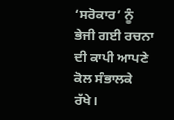‘ਸਰੋਕਾਰ’ ਨੂੰ ਭੇਜੀ ਗਈ ਰਚਨਾ ਦੀ ਕਾਪੀ ਆਪਣੇ ਕੋਲ ਸੰਭਾਲਕੇ ਰੱਖੇ।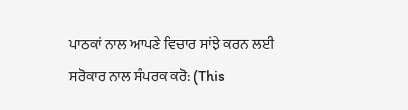ਪਾਠਕਾਂ ਨਾਲ ਆਪਣੇ ਵਿਚਾਰ ਸਾਂਝੇ ਕਰਨ ਲਈ ਸਰੋਕਾਰ ਨਾਲ ਸੰਪਰਕ ਕਰੋ: (This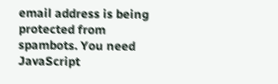email address is being protected from spambots. You need JavaScript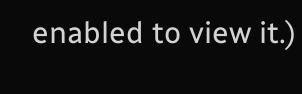enabled to view it.)